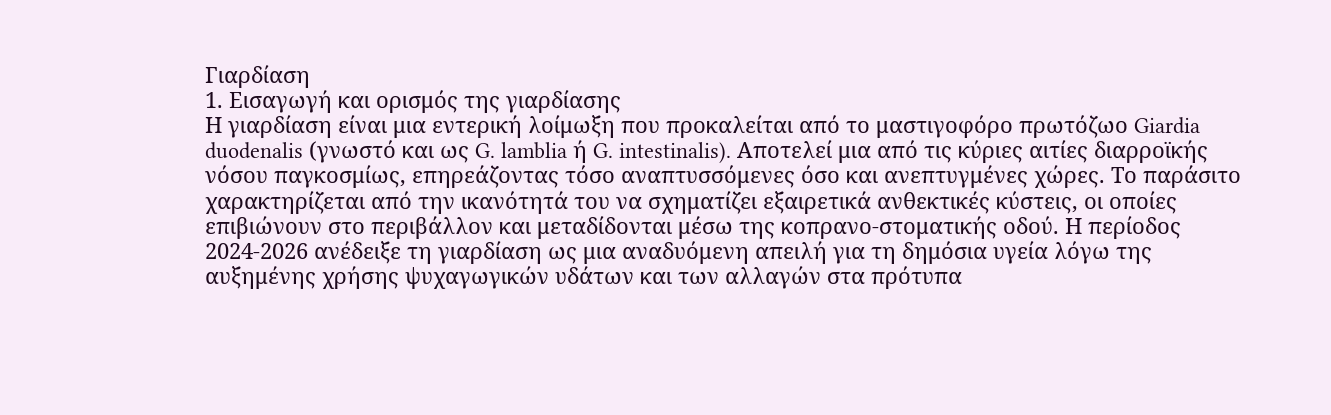Γιαρδίαση
1. Εισαγωγή και ορισμός της γιαρδίασης
Η γιαρδίαση είναι μια εντερική λοίμωξη που προκαλείται από το μαστιγοφόρο πρωτόζωο Giardia duodenalis (γνωστό και ως G. lamblia ή G. intestinalis). Αποτελεί μια από τις κύριες αιτίες διαρροϊκής νόσου παγκοσμίως, επηρεάζοντας τόσο αναπτυσσόμενες όσο και ανεπτυγμένες χώρες. Το παράσιτο χαρακτηρίζεται από την ικανότητά του να σχηματίζει εξαιρετικά ανθεκτικές κύστεις, οι οποίες επιβιώνουν στο περιβάλλον και μεταδίδονται μέσω της κοπρανο-στοματικής οδού. Η περίοδος 2024-2026 ανέδειξε τη γιαρδίαση ως μια αναδυόμενη απειλή για τη δημόσια υγεία λόγω της αυξημένης χρήσης ψυχαγωγικών υδάτων και των αλλαγών στα πρότυπα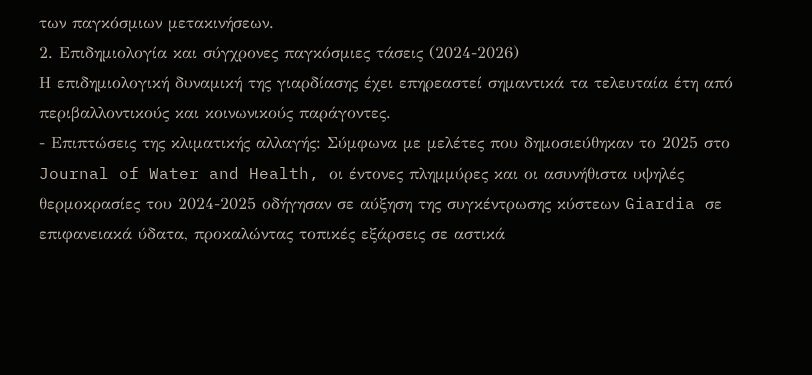των παγκόσμιων μετακινήσεων.
2. Επιδημιολογία και σύγχρονες παγκόσμιες τάσεις (2024-2026)
Η επιδημιολογική δυναμική της γιαρδίασης έχει επηρεαστεί σημαντικά τα τελευταία έτη από περιβαλλοντικούς και κοινωνικούς παράγοντες.
- Επιπτώσεις της κλιματικής αλλαγής: Σύμφωνα με μελέτες που δημοσιεύθηκαν το 2025 στο Journal of Water and Health, οι έντονες πλημμύρες και οι ασυνήθιστα υψηλές θερμοκρασίες του 2024-2025 οδήγησαν σε αύξηση της συγκέντρωσης κύστεων Giardia σε επιφανειακά ύδατα, προκαλώντας τοπικές εξάρσεις σε αστικά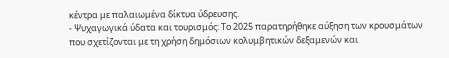κέντρα με παλαιωμένα δίκτυα ύδρευσης.
- Ψυχαγωγικά ύδατα και τουρισμός: Το 2025 παρατηρήθηκε αύξηση των κρουσμάτων που σχετίζονται με τη χρήση δημόσιων κολυμβητικών δεξαμενών και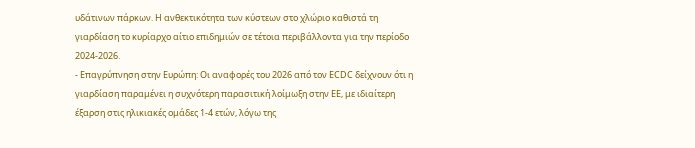υδάτινων πάρκων. Η ανθεκτικότητα των κύστεων στο χλώριο καθιστά τη γιαρδίαση το κυρίαρχο αίτιο επιδημιών σε τέτοια περιβάλλοντα για την περίοδο 2024-2026.
- Επαγρύπνηση στην Ευρώπη: Οι αναφορές του 2026 από τον ECDC δείχνουν ότι η γιαρδίαση παραμένει η συχνότερη παρασιτική λοίμωξη στην ΕΕ, με ιδιαίτερη έξαρση στις ηλικιακές ομάδες 1-4 ετών, λόγω της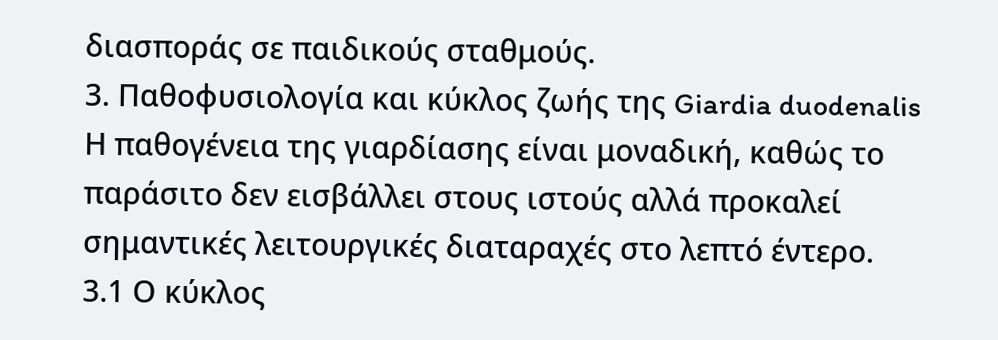διασποράς σε παιδικούς σταθμούς.
3. Παθοφυσιολογία και κύκλος ζωής της Giardia duodenalis
Η παθογένεια της γιαρδίασης είναι μοναδική, καθώς το παράσιτο δεν εισβάλλει στους ιστούς αλλά προκαλεί σημαντικές λειτουργικές διαταραχές στο λεπτό έντερο.
3.1 Ο κύκλος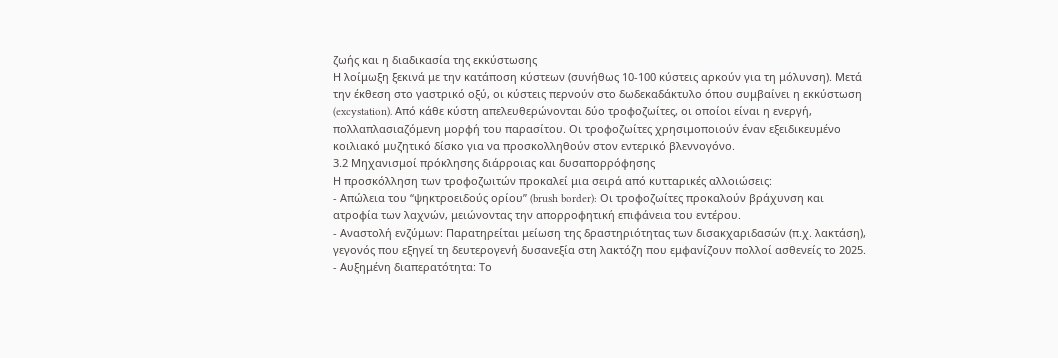ζωής και η διαδικασία της εκκύστωσης
Η λοίμωξη ξεκινά με την κατάποση κύστεων (συνήθως 10-100 κύστεις αρκούν για τη μόλυνση). Μετά την έκθεση στο γαστρικό οξύ, οι κύστεις περνούν στο δωδεκαδάκτυλο όπου συμβαίνει η εκκύστωση (excystation). Από κάθε κύστη απελευθερώνονται δύο τροφοζωίτες, οι οποίοι είναι η ενεργή, πολλαπλασιαζόμενη μορφή του παρασίτου. Οι τροφοζωίτες χρησιμοποιούν έναν εξειδικευμένο κοιλιακό μυζητικό δίσκο για να προσκολληθούν στον εντερικό βλεννογόνο.
3.2 Μηχανισμοί πρόκλησης διάρροιας και δυσαπορρόφησης
Η προσκόλληση των τροφοζωιτών προκαλεί μια σειρά από κυτταρικές αλλοιώσεις:
- Απώλεια του “ψηκτροειδούς ορίου” (brush border): Οι τροφοζωίτες προκαλούν βράχυνση και ατροφία των λαχνών, μειώνοντας την απορροφητική επιφάνεια του εντέρου.
- Αναστολή ενζύμων: Παρατηρείται μείωση της δραστηριότητας των δισακχαριδασών (π.χ. λακτάση), γεγονός που εξηγεί τη δευτερογενή δυσανεξία στη λακτόζη που εμφανίζουν πολλοί ασθενείς το 2025.
- Αυξημένη διαπερατότητα: Το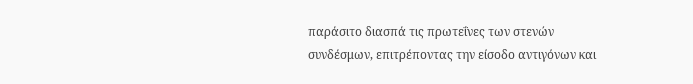παράσιτο διασπά τις πρωτεΐνες των στενών συνδέσμων, επιτρέποντας την είσοδο αντιγόνων και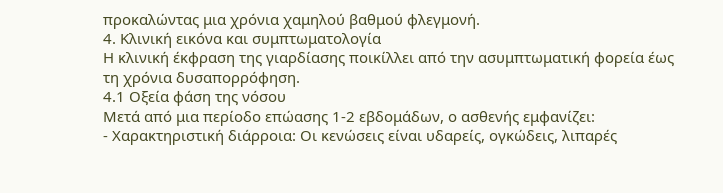προκαλώντας μια χρόνια χαμηλού βαθμού φλεγμονή.
4. Κλινική εικόνα και συμπτωματολογία
Η κλινική έκφραση της γιαρδίασης ποικίλλει από την ασυμπτωματική φορεία έως τη χρόνια δυσαπορρόφηση.
4.1 Οξεία φάση της νόσου
Μετά από μια περίοδο επώασης 1-2 εβδομάδων, ο ασθενής εμφανίζει:
- Χαρακτηριστική διάρροια: Οι κενώσεις είναι υδαρείς, ογκώδεις, λιπαρές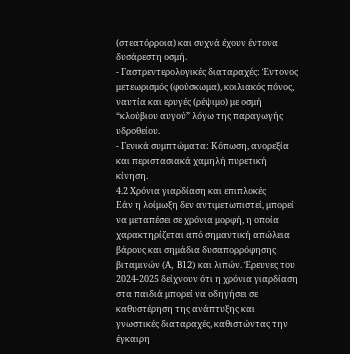(στεατόρροια) και συχνά έχουν έντονα δυσάρεστη οσμή.
- Γαστρεντερολογικές διαταραχές: Έντονος μετεωρισμός (φούσκωμα), κοιλιακός πόνος, ναυτία και ερυγές (ρέψιμο) με οσμή “κλούβιου αυγού” λόγω της παραγωγής υδροθείου.
- Γενικά συμπτώματα: Κόπωση, ανορεξία και περιστασιακά χαμηλή πυρετική κίνηση.
4.2 Χρόνια γιαρδίαση και επιπλοκές
Εάν η λοίμωξη δεν αντιμετωπιστεί, μπορεί να μεταπέσει σε χρόνια μορφή, η οποία χαρακτηρίζεται από σημαντική απώλεια βάρους και σημάδια δυσαπορρόφησης βιταμινών (A, B12) και λιπών. Έρευνες του 2024-2025 δείχνουν ότι η χρόνια γιαρδίαση στα παιδιά μπορεί να οδηγήσει σε καθυστέρηση της ανάπτυξης και γνωστικές διαταραχές, καθιστώντας την έγκαιρη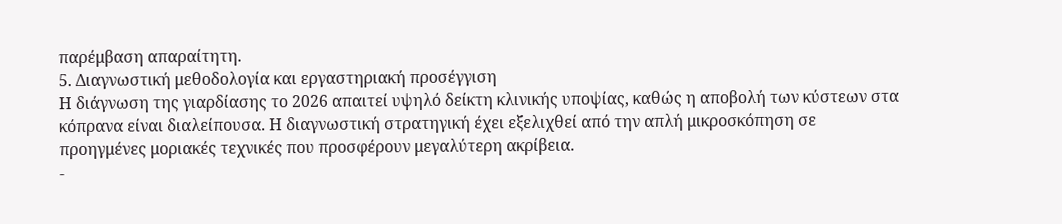παρέμβαση απαραίτητη.
5. Διαγνωστική μεθοδολογία και εργαστηριακή προσέγγιση
Η διάγνωση της γιαρδίασης το 2026 απαιτεί υψηλό δείκτη κλινικής υποψίας, καθώς η αποβολή των κύστεων στα κόπρανα είναι διαλείπουσα. Η διαγνωστική στρατηγική έχει εξελιχθεί από την απλή μικροσκόπηση σε προηγμένες μοριακές τεχνικές που προσφέρουν μεγαλύτερη ακρίβεια.
-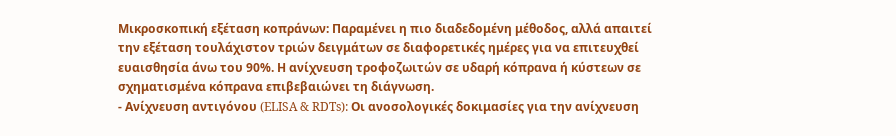Μικροσκοπική εξέταση κοπράνων: Παραμένει η πιο διαδεδομένη μέθοδος, αλλά απαιτεί την εξέταση τουλάχιστον τριών δειγμάτων σε διαφορετικές ημέρες για να επιτευχθεί ευαισθησία άνω του 90%. Η ανίχνευση τροφοζωιτών σε υδαρή κόπρανα ή κύστεων σε σχηματισμένα κόπρανα επιβεβαιώνει τη διάγνωση.
- Ανίχνευση αντιγόνου (ELISA & RDTs): Οι ανοσολογικές δοκιμασίες για την ανίχνευση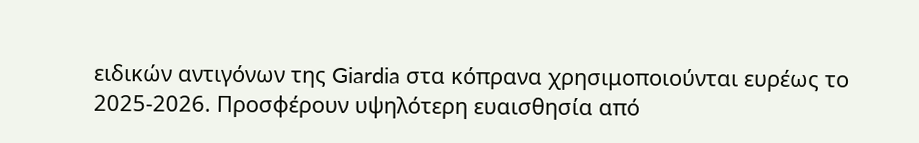ειδικών αντιγόνων της Giardia στα κόπρανα χρησιμοποιούνται ευρέως το 2025-2026. Προσφέρουν υψηλότερη ευαισθησία από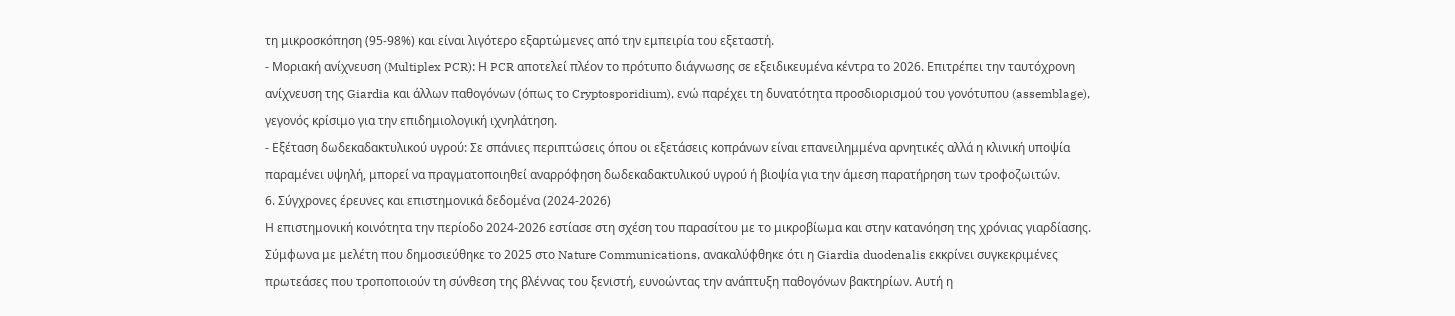τη μικροσκόπηση (95-98%) και είναι λιγότερο εξαρτώμενες από την εμπειρία του εξεταστή.
- Μοριακή ανίχνευση (Multiplex PCR): Η PCR αποτελεί πλέον το πρότυπο διάγνωσης σε εξειδικευμένα κέντρα το 2026. Επιτρέπει την ταυτόχρονη ανίχνευση της Giardia και άλλων παθογόνων (όπως το Cryptosporidium), ενώ παρέχει τη δυνατότητα προσδιορισμού του γονότυπου (assemblage), γεγονός κρίσιμο για την επιδημιολογική ιχνηλάτηση.
- Εξέταση δωδεκαδακτυλικού υγρού: Σε σπάνιες περιπτώσεις όπου οι εξετάσεις κοπράνων είναι επανειλημμένα αρνητικές αλλά η κλινική υποψία παραμένει υψηλή, μπορεί να πραγματοποιηθεί αναρρόφηση δωδεκαδακτυλικού υγρού ή βιοψία για την άμεση παρατήρηση των τροφοζωιτών.
6. Σύγχρονες έρευνες και επιστημονικά δεδομένα (2024-2026)
Η επιστημονική κοινότητα την περίοδο 2024-2026 εστίασε στη σχέση του παρασίτου με το μικροβίωμα και στην κατανόηση της χρόνιας γιαρδίασης.
Σύμφωνα με μελέτη που δημοσιεύθηκε το 2025 στο Nature Communications, ανακαλύφθηκε ότι η Giardia duodenalis εκκρίνει συγκεκριμένες πρωτεάσες που τροποποιούν τη σύνθεση της βλέννας του ξενιστή, ευνοώντας την ανάπτυξη παθογόνων βακτηρίων. Αυτή η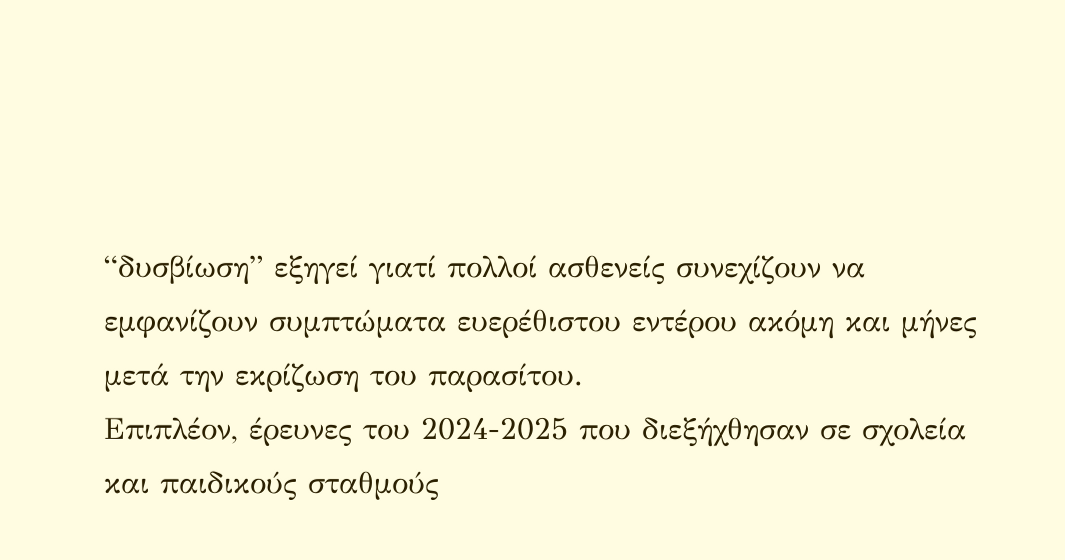“δυσβίωση” εξηγεί γιατί πολλοί ασθενείς συνεχίζουν να εμφανίζουν συμπτώματα ευερέθιστου εντέρου ακόμη και μήνες μετά την εκρίζωση του παρασίτου.
Επιπλέον, έρευνες του 2024-2025 που διεξήχθησαν σε σχολεία και παιδικούς σταθμούς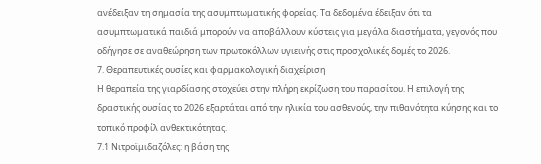ανέδειξαν τη σημασία της ασυμπτωματικής φορείας. Τα δεδομένα έδειξαν ότι τα ασυμπτωματικά παιδιά μπορούν να αποβάλλουν κύστεις για μεγάλα διαστήματα, γεγονός που οδήγησε σε αναθεώρηση των πρωτοκόλλων υγιεινής στις προσχολικές δομές το 2026.
7. Θεραπευτικές ουσίες και φαρμακολογική διαχείριση
Η θεραπεία της γιαρδίασης στοχεύει στην πλήρη εκρίζωση του παρασίτου. Η επιλογή της δραστικής ουσίας το 2026 εξαρτάται από την ηλικία του ασθενούς, την πιθανότητα κύησης και το τοπικό προφίλ ανθεκτικότητας.
7.1 Νιτροϊμιδαζόλες: η βάση της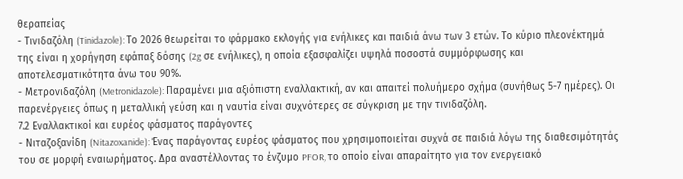θεραπείας
- Τινιδαζόλη (Tinidazole): Το 2026 θεωρείται το φάρμακο εκλογής για ενήλικες και παιδιά άνω των 3 ετών. Το κύριο πλεονέκτημά της είναι η χορήγηση εφάπαξ δόσης (2g σε ενήλικες), η οποία εξασφαλίζει υψηλά ποσοστά συμμόρφωσης και αποτελεσματικότητα άνω του 90%.
- Μετρονιδαζόλη (Metronidazole): Παραμένει μια αξιόπιστη εναλλακτική, αν και απαιτεί πολυήμερο σχήμα (συνήθως 5-7 ημέρες). Οι παρενέργειες όπως η μεταλλική γεύση και η ναυτία είναι συχνότερες σε σύγκριση με την τινιδαζόλη.
7.2 Εναλλακτικοί και ευρέος φάσματος παράγοντες
- Νιταζοξανίδη (Nitazoxanide): Ένας παράγοντας ευρέος φάσματος που χρησιμοποιείται συχνά σε παιδιά λόγω της διαθεσιμότητάς του σε μορφή εναιωρήματος. Δρα αναστέλλοντας το ένζυμο PFOR, το οποίο είναι απαραίτητο για τον ενεργειακό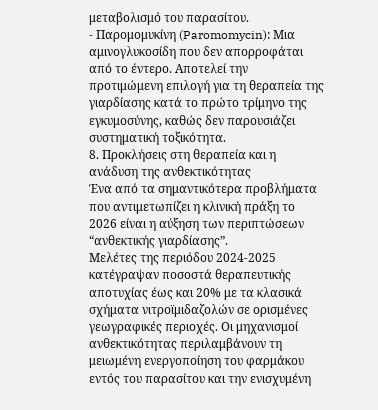μεταβολισμό του παρασίτου.
- Παρομομυκίνη (Paromomycin): Μια αμινογλυκοσίδη που δεν απορροφάται από το έντερο. Αποτελεί την προτιμώμενη επιλογή για τη θεραπεία της γιαρδίασης κατά το πρώτο τρίμηνο της εγκυμοσύνης, καθώς δεν παρουσιάζει συστηματική τοξικότητα.
8. Προκλήσεις στη θεραπεία και η ανάδυση της ανθεκτικότητας
Ένα από τα σημαντικότερα προβλήματα που αντιμετωπίζει η κλινική πράξη το 2026 είναι η αύξηση των περιπτώσεων “ανθεκτικής γιαρδίασης”.
Μελέτες της περιόδου 2024-2025 κατέγραψαν ποσοστά θεραπευτικής αποτυχίας έως και 20% με τα κλασικά σχήματα νιτροϊμιδαζολών σε ορισμένες γεωγραφικές περιοχές. Οι μηχανισμοί ανθεκτικότητας περιλαμβάνουν τη μειωμένη ενεργοποίηση του φαρμάκου εντός του παρασίτου και την ενισχυμένη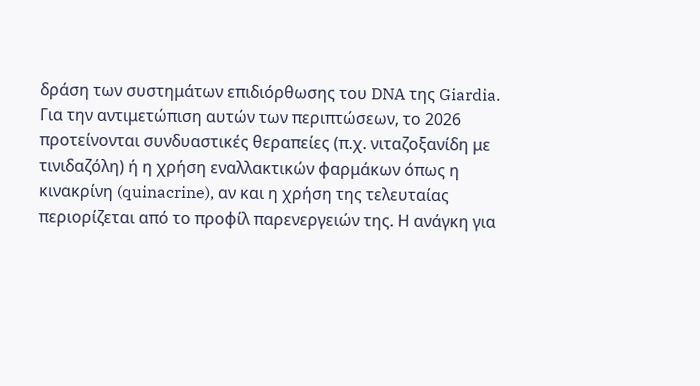δράση των συστημάτων επιδιόρθωσης του DNA της Giardia.
Για την αντιμετώπιση αυτών των περιπτώσεων, το 2026 προτείνονται συνδυαστικές θεραπείες (π.χ. νιταζοξανίδη με τινιδαζόλη) ή η χρήση εναλλακτικών φαρμάκων όπως η κινακρίνη (quinacrine), αν και η χρήση της τελευταίας περιορίζεται από το προφίλ παρενεργειών της. Η ανάγκη για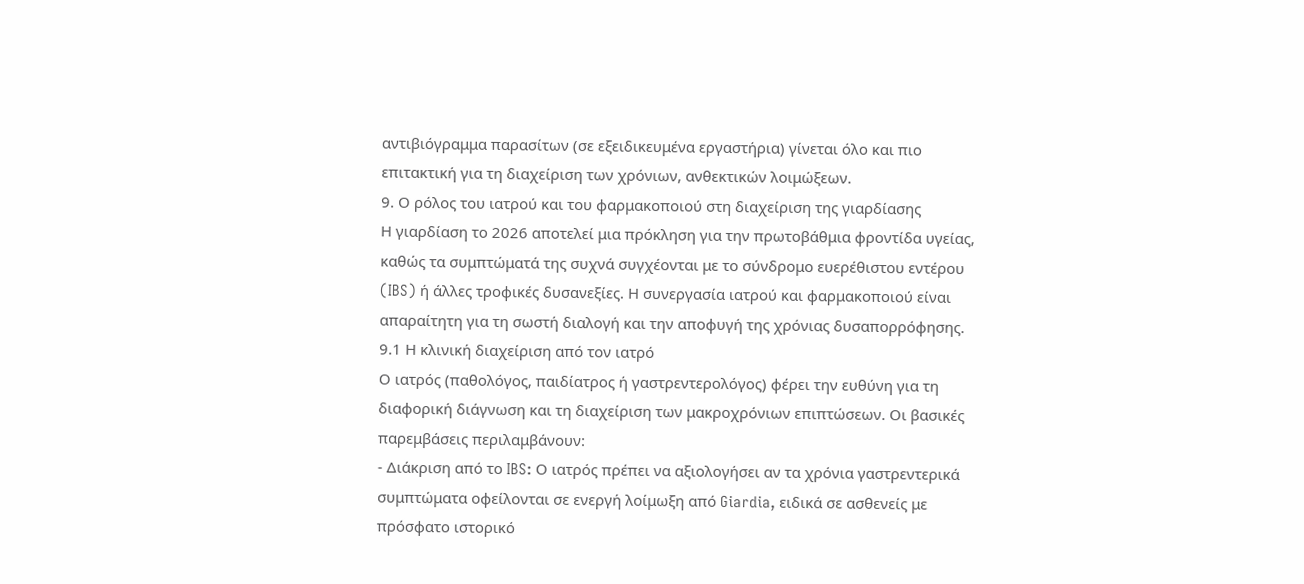αντιβιόγραμμα παρασίτων (σε εξειδικευμένα εργαστήρια) γίνεται όλο και πιο επιτακτική για τη διαχείριση των χρόνιων, ανθεκτικών λοιμώξεων.
9. Ο ρόλος του ιατρού και του φαρμακοποιού στη διαχείριση της γιαρδίασης
Η γιαρδίαση το 2026 αποτελεί μια πρόκληση για την πρωτοβάθμια φροντίδα υγείας, καθώς τα συμπτώματά της συχνά συγχέονται με το σύνδρομο ευερέθιστου εντέρου (IBS) ή άλλες τροφικές δυσανεξίες. Η συνεργασία ιατρού και φαρμακοποιού είναι απαραίτητη για τη σωστή διαλογή και την αποφυγή της χρόνιας δυσαπορρόφησης.
9.1 Η κλινική διαχείριση από τον ιατρό
Ο ιατρός (παθολόγος, παιδίατρος ή γαστρεντερολόγος) φέρει την ευθύνη για τη διαφορική διάγνωση και τη διαχείριση των μακροχρόνιων επιπτώσεων. Οι βασικές παρεμβάσεις περιλαμβάνουν:
- Διάκριση από το IBS: Ο ιατρός πρέπει να αξιολογήσει αν τα χρόνια γαστρεντερικά συμπτώματα οφείλονται σε ενεργή λοίμωξη από Giardia, ειδικά σε ασθενείς με πρόσφατο ιστορικό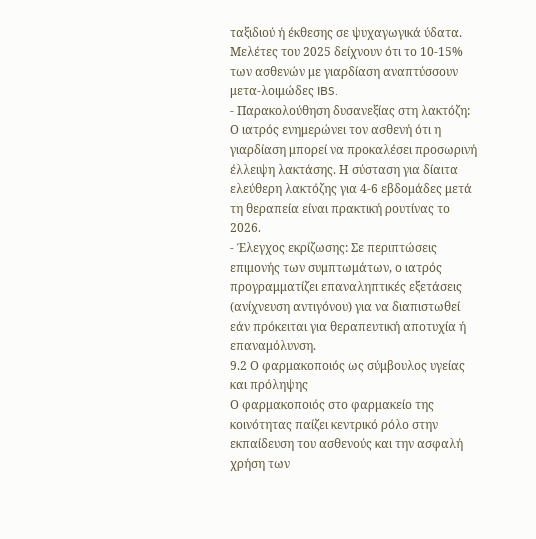ταξιδιού ή έκθεσης σε ψυχαγωγικά ύδατα. Μελέτες του 2025 δείχνουν ότι το 10-15% των ασθενών με γιαρδίαση αναπτύσσουν μετα-λοιμώδες IBS.
- Παρακολούθηση δυσανεξίας στη λακτόζη: Ο ιατρός ενημερώνει τον ασθενή ότι η γιαρδίαση μπορεί να προκαλέσει προσωρινή έλλειψη λακτάσης. Η σύσταση για δίαιτα ελεύθερη λακτόζης για 4-6 εβδομάδες μετά τη θεραπεία είναι πρακτική ρουτίνας το 2026.
- Έλεγχος εκρίζωσης: Σε περιπτώσεις επιμονής των συμπτωμάτων, ο ιατρός προγραμματίζει επαναληπτικές εξετάσεις (ανίχνευση αντιγόνου) για να διαπιστωθεί εάν πρόκειται για θεραπευτική αποτυχία ή επαναμόλυνση.
9.2 Ο φαρμακοποιός ως σύμβουλος υγείας και πρόληψης
Ο φαρμακοποιός στο φαρμακείο της κοινότητας παίζει κεντρικό ρόλο στην εκπαίδευση του ασθενούς και την ασφαλή χρήση των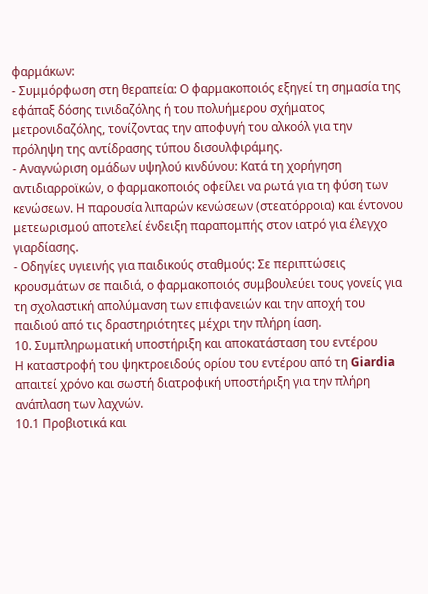φαρμάκων:
- Συμμόρφωση στη θεραπεία: Ο φαρμακοποιός εξηγεί τη σημασία της εφάπαξ δόσης τινιδαζόλης ή του πολυήμερου σχήματος μετρονιδαζόλης, τονίζοντας την αποφυγή του αλκοόλ για την πρόληψη της αντίδρασης τύπου δισουλφιράμης.
- Αναγνώριση ομάδων υψηλού κινδύνου: Κατά τη χορήγηση αντιδιαρροϊκών, ο φαρμακοποιός οφείλει να ρωτά για τη φύση των κενώσεων. Η παρουσία λιπαρών κενώσεων (στεατόρροια) και έντονου μετεωρισμού αποτελεί ένδειξη παραπομπής στον ιατρό για έλεγχο γιαρδίασης.
- Οδηγίες υγιεινής για παιδικούς σταθμούς: Σε περιπτώσεις κρουσμάτων σε παιδιά, ο φαρμακοποιός συμβουλεύει τους γονείς για τη σχολαστική απολύμανση των επιφανειών και την αποχή του παιδιού από τις δραστηριότητες μέχρι την πλήρη ίαση.
10. Συμπληρωματική υποστήριξη και αποκατάσταση του εντέρου
Η καταστροφή του ψηκτροειδούς ορίου του εντέρου από τη Giardia απαιτεί χρόνο και σωστή διατροφική υποστήριξη για την πλήρη ανάπλαση των λαχνών.
10.1 Προβιοτικά και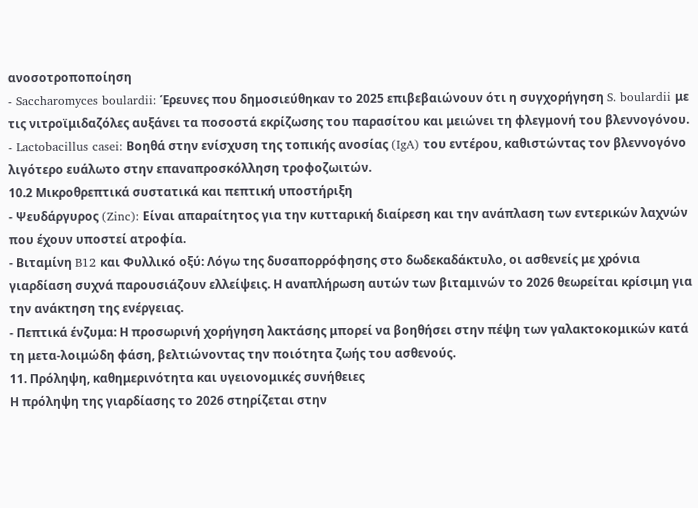ανοσοτροποποίηση
- Saccharomyces boulardii: Έρευνες που δημοσιεύθηκαν το 2025 επιβεβαιώνουν ότι η συγχορήγηση S. boulardii με τις νιτροϊμιδαζόλες αυξάνει τα ποσοστά εκρίζωσης του παρασίτου και μειώνει τη φλεγμονή του βλεννογόνου.
- Lactobacillus casei: Βοηθά στην ενίσχυση της τοπικής ανοσίας (IgA) του εντέρου, καθιστώντας τον βλεννογόνο λιγότερο ευάλωτο στην επαναπροσκόλληση τροφοζωιτών.
10.2 Μικροθρεπτικά συστατικά και πεπτική υποστήριξη
- Ψευδάργυρος (Zinc): Είναι απαραίτητος για την κυτταρική διαίρεση και την ανάπλαση των εντερικών λαχνών που έχουν υποστεί ατροφία.
- Βιταμίνη B12 και Φυλλικό οξύ: Λόγω της δυσαπορρόφησης στο δωδεκαδάκτυλο, οι ασθενείς με χρόνια γιαρδίαση συχνά παρουσιάζουν ελλείψεις. Η αναπλήρωση αυτών των βιταμινών το 2026 θεωρείται κρίσιμη για την ανάκτηση της ενέργειας.
- Πεπτικά ένζυμα: Η προσωρινή χορήγηση λακτάσης μπορεί να βοηθήσει στην πέψη των γαλακτοκομικών κατά τη μετα-λοιμώδη φάση, βελτιώνοντας την ποιότητα ζωής του ασθενούς.
11. Πρόληψη, καθημερινότητα και υγειονομικές συνήθειες
Η πρόληψη της γιαρδίασης το 2026 στηρίζεται στην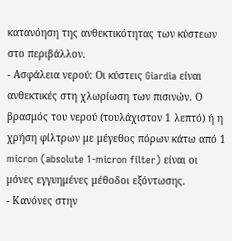κατανόηση της ανθεκτικότητας των κύστεων στο περιβάλλον.
- Ασφάλεια νερού: Οι κύστεις Giardia είναι ανθεκτικές στη χλωρίωση των πισινών. Ο βρασμός του νερού (τουλάχιστον 1 λεπτό) ή η χρήση φίλτρων με μέγεθος πόρων κάτω από 1 micron (absolute 1-micron filter) είναι οι μόνες εγγυημένες μέθοδοι εξόντωσης.
- Κανόνες στην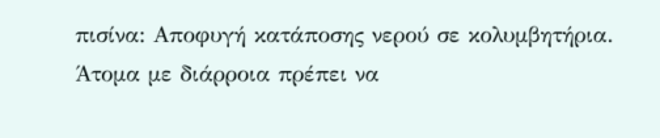πισίνα: Αποφυγή κατάποσης νερού σε κολυμβητήρια. Άτομα με διάρροια πρέπει να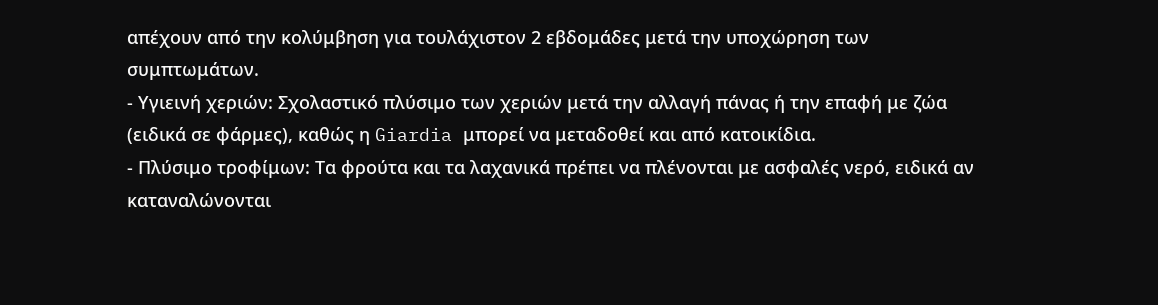απέχουν από την κολύμβηση για τουλάχιστον 2 εβδομάδες μετά την υποχώρηση των συμπτωμάτων.
- Υγιεινή χεριών: Σχολαστικό πλύσιμο των χεριών μετά την αλλαγή πάνας ή την επαφή με ζώα (ειδικά σε φάρμες), καθώς η Giardia μπορεί να μεταδοθεί και από κατοικίδια.
- Πλύσιμο τροφίμων: Τα φρούτα και τα λαχανικά πρέπει να πλένονται με ασφαλές νερό, ειδικά αν καταναλώνονται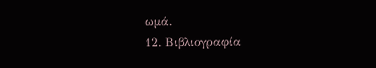ωμά.
12. Βιβλιογραφία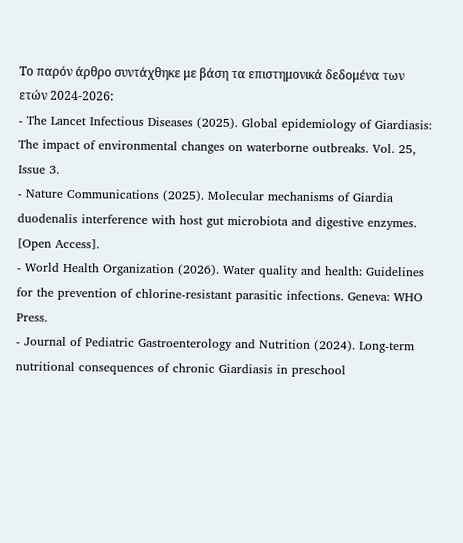Το παρόν άρθρο συντάχθηκε με βάση τα επιστημονικά δεδομένα των ετών 2024-2026:
- The Lancet Infectious Diseases (2025). Global epidemiology of Giardiasis: The impact of environmental changes on waterborne outbreaks. Vol. 25, Issue 3.
- Nature Communications (2025). Molecular mechanisms of Giardia duodenalis interference with host gut microbiota and digestive enzymes. [Open Access].
- World Health Organization (2026). Water quality and health: Guidelines for the prevention of chlorine-resistant parasitic infections. Geneva: WHO Press.
- Journal of Pediatric Gastroenterology and Nutrition (2024). Long-term nutritional consequences of chronic Giardiasis in preschool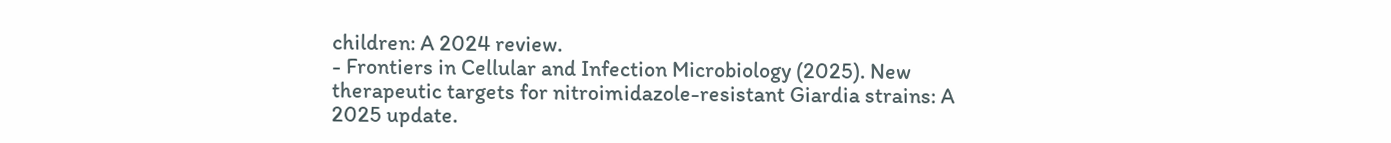children: A 2024 review.
- Frontiers in Cellular and Infection Microbiology (2025). New therapeutic targets for nitroimidazole-resistant Giardia strains: A 2025 update.